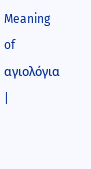Meaning of αγιολόγια |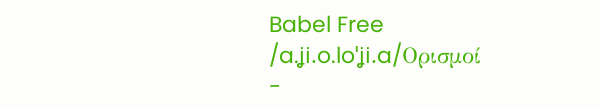Babel Free
/a.ʝi.o.loˈʝi.a/Ορισμοί
-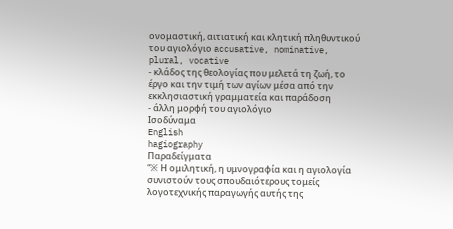ονομαστική, αιτιατική και κλητική πληθυντικού του αγιολόγιο accusative, nominative, plural, vocative
- κλάδος της θεολογίας που μελετά τη ζωή, το έργο και την τιμή των αγίων μέσα από την εκκλησιαστική γραμματεία και παράδοση
- άλλη μορφή του αγιολόγιο
Ισοδύναμα
English
hagiography
Παραδείγματα
“※ Η ομιλητική, η υμνογραφία και η αγιολογία συνιστούν τους σπουδαιότερους τομείς λογοτεχνικής παραγωγής αυτής της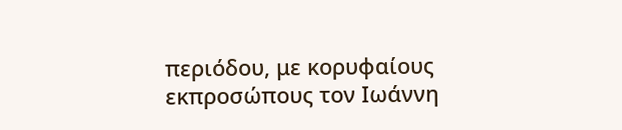περιόδου, με κορυφαίους εκπροσώπους τον Ιωάννη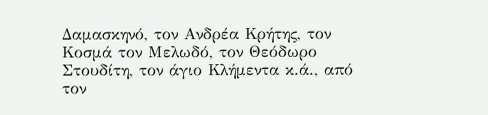Δαμασκηνό, τον Ανδρέα Κρήτης, τον Κοσμά τον Μελωδό, τον Θεόδωρο Στουδίτη, τον άγιο Κλήμεντα κ.ά., από τον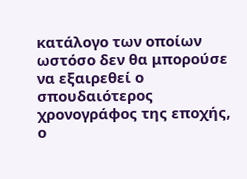κατάλογο των οποίων ωστόσο δεν θα μπορούσε να εξαιρεθεί ο σπουδαιότερος χρονογράφος της εποχής, ο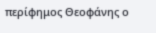περίφημος Θεοφάνης ο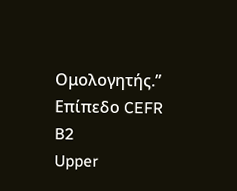Ομολογητής.”
Επίπεδο CEFR
B2
Upper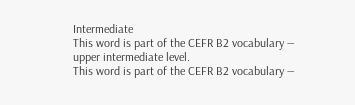Intermediate
This word is part of the CEFR B2 vocabulary — upper intermediate level.
This word is part of the CEFR B2 vocabulary —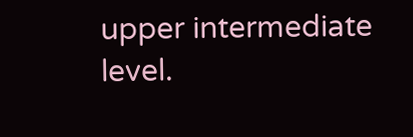upper intermediate level.